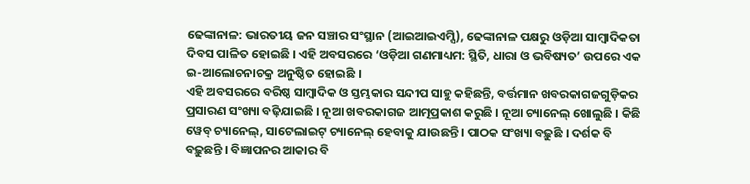ଢେଙ୍କାନାଳ: ଭାରତୀୟ ଜନ ସଞ୍ଚାର ସଂସ୍ଥାନ (ଆଇଆଇଏମ୍ସି), ଢେଙ୍କାନାଳ ପକ୍ଷରୁ ଓଡ଼ିଆ ସାମ୍ବାଦିକତା ଦିବସ ପାଳିତ ହୋଇଛି । ଏହି ଅବସରରେ ‘ଓଡ଼ିଆ ଗଣମାଧ୍ୟମ: ସ୍ଥିତି, ଧାରା ଓ ଭବିଷ୍ୟତ’ ଉପରେ ଏକ ଇ-ଆଲୋଚନାଚକ୍ର ଅନୁଷ୍ଠିତ ହୋଇଛି ।
ଏହି ଅବସରରେ ବରିଷ୍ଠ ସାମ୍ବାଦିକ ଓ ସ୍ତମ୍ଭକାର ସନ୍ଦୀପ ସାହୁ କହିଛନ୍ତି, ବର୍ତ୍ତମାନ ଖବରକାଗଜଗୁଡ଼ିକର ପ୍ରସାରଣ ସଂଖ୍ୟା ବଢ଼ିଯାଇଛି । ନୂଆ ଖବରକାଗଜ ଆତ୍ମପ୍ରକାଶ କରୁଛି । ନୂଆ ଚ୍ୟାନେଲ୍ ଖୋଲୁଛି । କିଛି ୱେବ୍ ଚ୍ୟାନେଲ୍, ସାଟେଲାଇଟ୍ ଚ୍ୟାନେଲ୍ ହେବାକୁ ଯାଉଛନ୍ତି । ପାଠକ ସଂଖ୍ୟା ବଢ଼ୁଛି । ଦର୍ଶକ ବି ବଢ଼ୁଛନ୍ତି । ବିଜ୍ଞାପନର ଆକାର ବି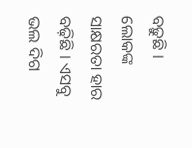ବଢ଼ୁଛି । ଲୋକଙ୍କ ସାକ୍ଷରତା ହାର ବଢ଼ିଛି । ଏସବୁ ଭଲ ଦିଗ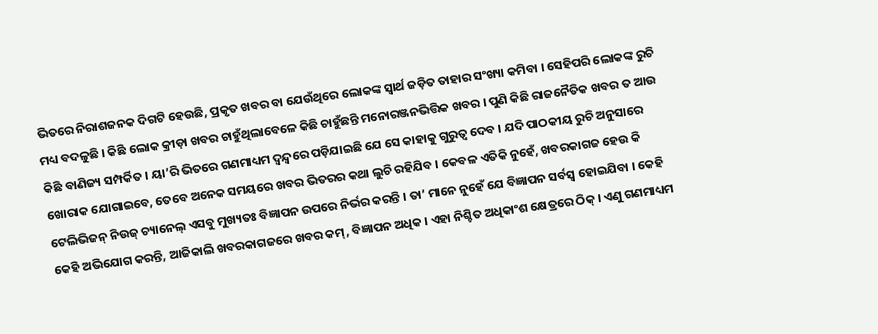ଭିତରେ ନିରାଶଜନକ ଦିଗଟି ହେଉଛି, ପ୍ରକୃତ ଖବର ବା ଯେଉଁଥିରେ ଲୋକଙ୍କ ସ୍ୱାର୍ଥ ଜଡ଼ିତ ତାହାର ସଂଖ୍ୟା କମିବା । ସେହିପରି ଲୋକଙ୍କ ରୁଚି ମଧ୍ୟ ବଦଳୁଛି । କିଛି ଲୋକ କ୍ରୀଡ଼ା ଖବର ଚାହୁଁଥିଲାବେଳେ କିଛି ଚାହୁଁଛନ୍ତି ମନୋରଞ୍ଜନଭିତ୍ତିକ ଖବର । ପୁଣି କିଛି ରାଜନୈତିକ ଖବର ତ ଆଉ କିଛି ବାଣିଜ୍ୟ ସମ୍ପର୍କିତ । ୟା’ରି ଭିତରେ ଗଣମାଧ୍ୟମ ଦ୍ୱନ୍ଦ୍ୱରେ ପଡ଼ିଯାଇଛି ଯେ ସେ କାହାକୁ ଗୁରୁତ୍ୱ ଦେବ । ଯଦି ପାଠକୀୟ ରୁଚି ଅନୁସାରେ ଖୋରାକ ଯୋଗାଇବେ, ତେବେ ଅନେକ ସମୟରେ ଖବର ଭିତରର କଥା ଲୁଚି ରହିଯିବ । କେବଳ ଏତିକି ନୁହେଁ, ଖବରକାଗଜ ହେଉ କି ଟେଲିଭିଜନ୍ ନିଉଜ୍ ଚ୍ୟାନେଲ୍ ଏସବୁ ମୁଖ୍ୟତଃ ବିଜ୍ଞାପନ ଉପରେ ନିର୍ଭର କରନ୍ତି । ତା’ ମାନେ ନୁହେଁ ଯେ ବିଜ୍ଞାପନ ସର୍ବସ୍ୱ ହୋଇଯିବା । କେହି କେହି ଅଭିଯୋଗ କରନ୍ତି, ଆଜିକାଲି ଖବରକାଗଜରେ ଖବର କମ୍, ବିଜ୍ଞାପନ ଅଧିକ । ଏହା ନିଶ୍ଚିତ ଅଧିକାଂଶ କ୍ଷେତ୍ରରେ ଠିକ୍ । ଏଣୁ ଗଣମାଧ୍ୟମ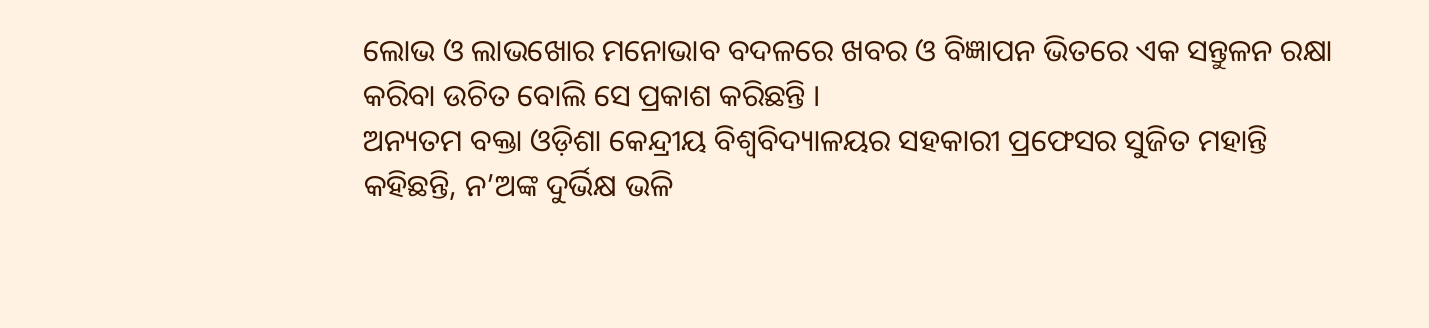ଲୋଭ ଓ ଲାଭଖୋର ମନୋଭାବ ବଦଳରେ ଖବର ଓ ବିଜ୍ଞାପନ ଭିତରେ ଏକ ସନ୍ତୁଳନ ରକ୍ଷା କରିବା ଉଚିତ ବୋଲି ସେ ପ୍ରକାଶ କରିଛନ୍ତି ।
ଅନ୍ୟତମ ବକ୍ତା ଓଡ଼ିଶା କେନ୍ଦ୍ରୀୟ ବିଶ୍ୱବିଦ୍ୟାଳୟର ସହକାରୀ ପ୍ରଫେସର ସୁଜିତ ମହାନ୍ତି କହିଛନ୍ତି, ନ’ଅଙ୍କ ଦୁର୍ଭିକ୍ଷ ଭଳି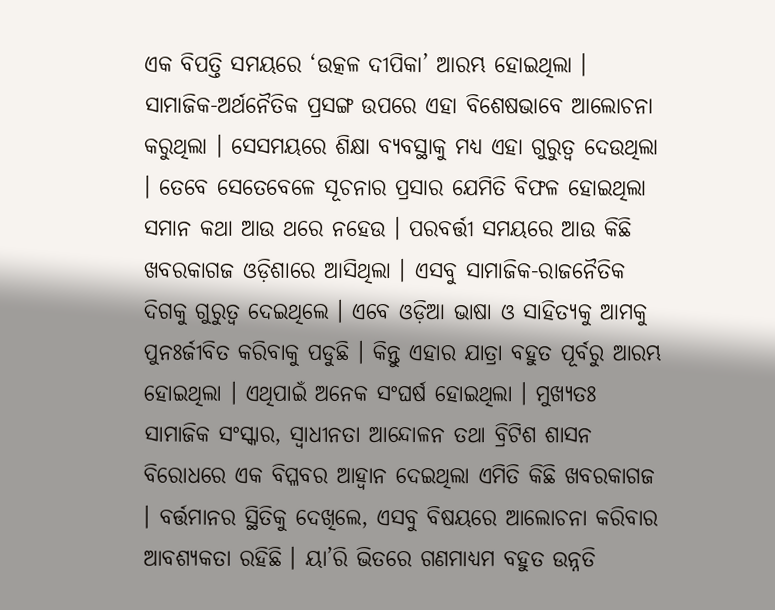ଏକ ବିପତ୍ତି ସମୟରେ ‘ଉତ୍କଳ ଦୀପିକା’ ଆରମ୍ଭ ହୋଇଥିଲା । ସାମାଜିକ-ଅର୍ଥନୈତିକ ପ୍ରସଙ୍ଗ ଉପରେ ଏହା ବିଶେଷଭାବେ ଆଲୋଚନା କରୁଥିଲା । ସେସମୟରେ ଶିକ୍ଷା ବ୍ୟବସ୍ଥାକୁ ମଧ୍ୟ ଏହା ଗୁରୁତ୍ୱ ଦେଉଥିଲା । ତେବେ ସେତେବେଳେ ସୂଚନାର ପ୍ରସାର ଯେମିତି ବିଫଳ ହୋଇଥିଲା ସମାନ କଥା ଆଉ ଥରେ ନହେଉ । ପରବର୍ତ୍ତୀ ସମୟରେ ଆଉ କିଛି ଖବରକାଗଜ ଓଡ଼ିଶାରେ ଆସିଥିଲା । ଏସବୁ ସାମାଜିକ-ରାଜନୈତିକ ଦିଗକୁ ଗୁରୁତ୍ୱ ଦେଇଥିଲେ । ଏବେ ଓଡ଼ିଆ ଭାଷା ଓ ସାହିତ୍ୟକୁ ଆମକୁ ପୁନଃର୍ଜୀବିତ କରିବାକୁ ପଡୁଛି । କିନ୍ତୁ ଏହାର ଯାତ୍ରା ବହୁତ ପୂର୍ବରୁ ଆରମ୍ଭ ହୋଇଥିଲା । ଏଥିପାଇଁ ଅନେକ ସଂଘର୍ଷ ହୋଇଥିଲା । ମୁଖ୍ୟତଃ ସାମାଜିକ ସଂସ୍କାର, ସ୍ୱାଧୀନତା ଆନ୍ଦୋଳନ ତଥା ବ୍ରିଟିଶ ଶାସନ ବିରୋଧରେ ଏକ ବିପ୍ଳବର ଆହ୍ୱାନ ଦେଇଥିଲା ଏମିତି କିଛି ଖବରକାଗଜ । ବର୍ତ୍ତମାନର ସ୍ଥିତିକୁ ଦେଖିଲେ, ଏସବୁ ବିଷୟରେ ଆଲୋଚନା କରିବାର ଆବଶ୍ୟକତା ରହିଛି । ୟା’ରି ଭିତରେ ଗଣମାଧ୍ୟମ ବହୁତ ଉନ୍ନତି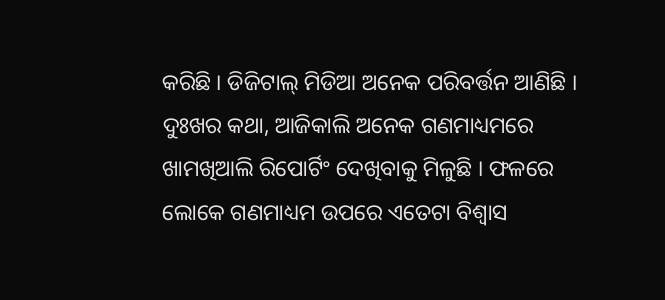କରିଛି । ଡିଜିଟାଲ୍ ମିଡିଆ ଅନେକ ପରିବର୍ତ୍ତନ ଆଣିଛି । ଦୁଃଖର କଥା, ଆଜିକାଲି ଅନେକ ଗଣମାଧ୍ୟମରେ ଖାମଖିଆଲି ରିପୋର୍ଟିଂ ଦେଖିବାକୁ ମିଳୁଛି । ଫଳରେ ଲୋକେ ଗଣମାଧ୍ୟମ ଉପରେ ଏତେଟା ବିଶ୍ୱାସ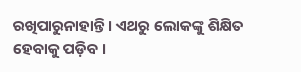ରଖିପାରୁନାହାନ୍ତି । ଏଥରୁ ଲୋକଙ୍କୁ ଶିକ୍ଷିତ ହେବାକୁ ପଡ଼ିବ ।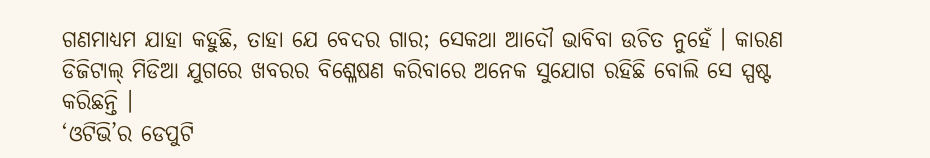ଗଣମାଧ୍ୟମ ଯାହା କହୁଛି, ତାହା ଯେ ବେଦର ଗାର; ସେକଥା ଆଦୌ ଭାବିବା ଉଚିତ ନୁହେଁ । କାରଣ ଡିଜିଟାଲ୍ ମିଡିଆ ଯୁଗରେ ଖବରର ବିଶ୍ଳେଷଣ କରିବାରେ ଅନେକ ସୁଯୋଗ ରହିଛି ବୋଲି ସେ ସ୍ପଷ୍ଟ କରିଛନ୍ତି ।
‘ଓଟିଭି’ର ଡେପୁଟି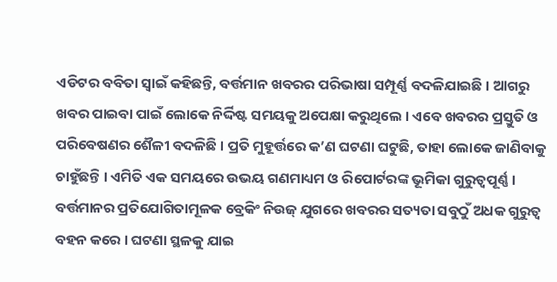ଏଡିଟର ବବିତା ସ୍ୱାଇଁ କହିଛନ୍ତି, ବର୍ତ୍ତମାନ ଖବରର ପରିଭାଷା ସମ୍ପୂର୍ଣ୍ଣ ବଦଳିଯାଇଛି । ଆଗରୁ ଖବର ପାଇବା ପାଇଁ ଲୋକେ ନିର୍ଦ୍ଦିଷ୍ଟ ସମୟକୁ ଅପେକ୍ଷା କରୁଥିଲେ । ଏବେ ଖବରର ପ୍ରସ୍ତୁତି ଓ ପରିବେଷଣର ଶୈଳୀ ବଦଳିଛି । ପ୍ରତି ମୁହୂର୍ତ୍ତରେ କ’ଣ ଘଟଣା ଘଟୁଛି, ତାହା ଲୋକେ ଜାଣିବାକୁ ଚାହୁଁଛନ୍ତି । ଏମିତି ଏକ ସମୟରେ ଉଭୟ ଗଣମାଧ୍ୟମ ଓ ରିପୋର୍ଟରଙ୍କ ଭୂମିକା ଗୁରୁତ୍ୱପୂର୍ଣ୍ଣ । ବର୍ତ୍ତମାନର ପ୍ରତିଯୋଗିତାମୂଳକ ବ୍ରେକିଂ ନିଉଜ୍ ଯୁଗରେ ଖବରର ସତ୍ୟତା ସବୁଠୁଁ ଅଧକ ଗୁରୁତ୍ୱ ବହନ କରେ । ଘଟଣା ସ୍ଥଳକୁ ଯାଇ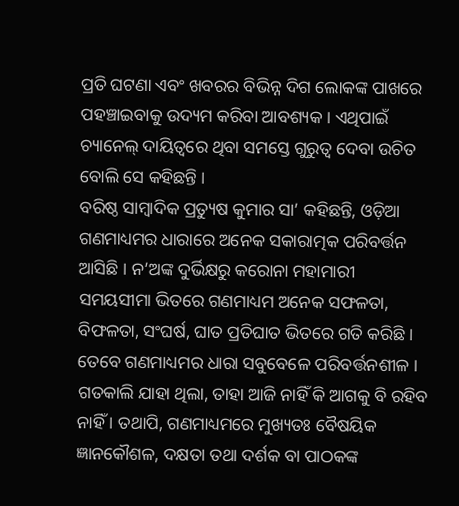ପ୍ରତି ଘଟଣା ଏବଂ ଖବରର ବିଭିନ୍ନ ଦିଗ ଲୋକଙ୍କ ପାଖରେ ପହଞ୍ଚାଇବାକୁ ଉଦ୍ୟମ କରିବା ଆବଶ୍ୟକ । ଏଥିପାଇଁ ଚ୍ୟାନେଲ୍ ଦାୟିତ୍ୱରେ ଥିବା ସମସ୍ତେ ଗୁରୁତ୍ୱ ଦେବା ଉଚିତ ବୋଲି ସେ କହିଛନ୍ତି ।
ବରିଷ୍ଠ ସାମ୍ବାଦିକ ପ୍ରତ୍ୟୁଷ କୁମାର ସା’ କହିଛନ୍ତି, ଓଡ଼ିଆ ଗଣମାଧ୍ୟମର ଧାରାରେ ଅନେକ ସକାରାତ୍ମକ ପରିବର୍ତ୍ତନ ଆସିଛି । ନ’ଅଙ୍କ ଦୁର୍ଭିକ୍ଷରୁ କରୋନା ମହାମାରୀ ସମୟସୀମା ଭିତରେ ଗଣମାଧ୍ୟମ ଅନେକ ସଫଳତା, ବିଫଳତା, ସଂଘର୍ଷ, ଘାତ ପ୍ରତିଘାତ ଭିତରେ ଗତି କରିଛି । ତେବେ ଗଣମାଧ୍ୟମର ଧାରା ସବୁବେଳେ ପରିବର୍ତ୍ତନଶୀଳ । ଗତକାଲି ଯାହା ଥିଲା, ତାହା ଆଜି ନାହିଁ କି ଆଗକୁ ବି ରହିବ ନାହିଁ । ତଥାପି, ଗଣମାଧ୍ୟମରେ ମୁଖ୍ୟତଃ ବୈଷୟିକ ଜ୍ଞାନକୌଶଳ, ଦକ୍ଷତା ତଥା ଦର୍ଶକ ବା ପାଠକଙ୍କ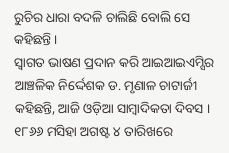ରୁଚିର ଧାରା ବଦଳି ଚାଲିଛି ବୋଲି ସେ କହିଛନ୍ତି ।
ସ୍ୱାଗତ ଭାଷଣ ପ୍ରଦାନ କରି ଆଇଆଇଏମ୍ସିର ଆଞ୍ଚଳିକ ନିର୍ଦ୍ଦେଶକ ଡ. ମୃଣାଳ ଚାଟାର୍ଜୀ କହିଛନ୍ତି, ଆଜି ଓଡ଼ିଆ ସାମ୍ବାଦିକତା ଦିବସ । ୧୮୬୬ ମସିହା ଅଗଷ୍ଟ ୪ ତାରିଖରେ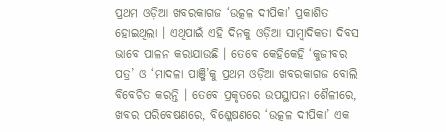ପ୍ରଥମ ଓଡ଼ିଆ ଖବରକାଗଜ ‘ଉତ୍କଳ ଦୀପିକା’ ପ୍ରକାଶିତ ହୋଇଥିଲା । ଏଥିପାଇଁ ଏହି ଦିନକୁ ଓଡ଼ିଆ ସାମ୍ବାଦିକତା ଦିବସ ଭାବେ ପାଳନ କରାଯାଉଛି । ତେବେ କେହିକେହି ‘କୁଜୀବର ପତ୍ର’ ଓ ‘ମାଦଳା ପାଞ୍ଜି’କୁ ପ୍ରଥମ ଓଡ଼ିଆ ଖବରକାଗଜ ବୋଲି ବିବେଚିତ କରନ୍ତି । ତେବେ ପ୍ରକୃତରେ ଉପସ୍ଥାପନା ଶୈଳୀରେ, ଖବର ପରିବେଷଣରେ, ବିଶ୍ଳେଷଣରେ ‘ଉତ୍କଳ ଦୀପିକା’ ଏକ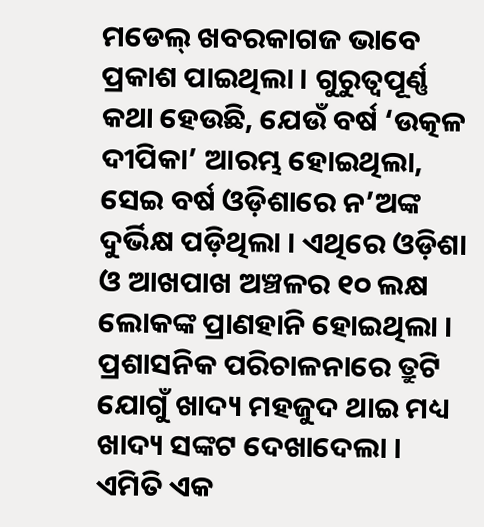ମଡେଲ୍ ଖବରକାଗଜ ଭାବେ ପ୍ରକାଶ ପାଇଥିଲା । ଗୁରୁତ୍ୱପୂର୍ଣ୍ଣ କଥା ହେଉଛି, ଯେଉଁ ବର୍ଷ ‘ଉତ୍କଳ ଦୀପିକା’ ଆରମ୍ଭ ହୋଇଥିଲା, ସେଇ ବର୍ଷ ଓଡ଼ିଶାରେ ନ’ଅଙ୍କ ଦୁର୍ଭିକ୍ଷ ପଡ଼ିଥିଲା । ଏଥିରେ ଓଡ଼ିଶା ଓ ଆଖପାଖ ଅଞ୍ଚଳର ୧୦ ଲକ୍ଷ ଲୋକଙ୍କ ପ୍ରାଣହାନି ହୋଇଥିଲା । ପ୍ରଶାସନିକ ପରିଚାଳନାରେ ତ୍ରୁଟି ଯୋଗୁଁ ଖାଦ୍ୟ ମହଜୁଦ ଥାଇ ମଧ୍ୟ ଖାଦ୍ୟ ସଙ୍କଟ ଦେଖାଦେଲା । ଏମିତି ଏକ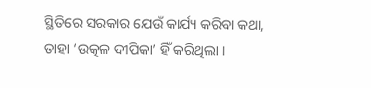ସ୍ଥିତିରେ ସରକାର ଯେଉଁ କାର୍ଯ୍ୟ କରିବା କଥା, ତାହା ‘ଉତ୍କଳ ଦୀପିକା’ ହିଁ କରିଥିଲା ।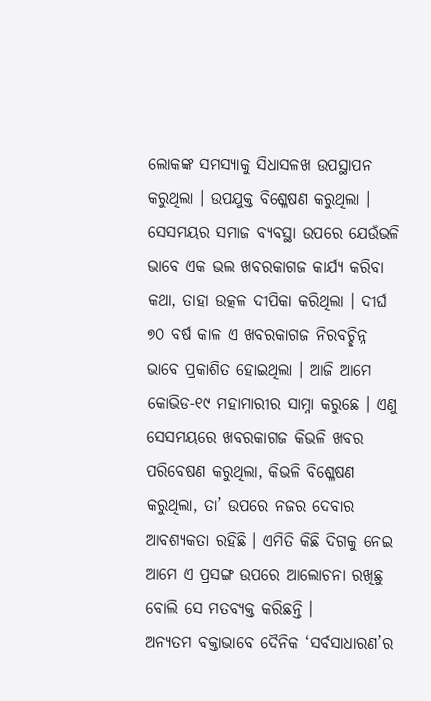ଲୋକଙ୍କ ସମସ୍ୟାକୁ ସିଧାସଳଖ ଉପସ୍ଥାପନ କରୁଥିଲା । ଉପଯୁକ୍ତ ବିଶ୍ଳେଷଣ କରୁଥିଲା । ସେସମୟର ସମାଜ ବ୍ୟବସ୍ଥା ଉପରେ ଯେଉଁଭଳି ଭାବେ ଏକ ଭଲ ଖବରକାଗଜ କାର୍ଯ୍ୟ କରିବା କଥା, ତାହା ଉତ୍କଳ ଦୀପିକା କରିଥିଲା । ଦୀର୍ଘ ୭୦ ବର୍ଷ କାଳ ଏ ଖବରକାଗଜ ନିରବଚ୍ଛିନ୍ନ ଭାବେ ପ୍ରକାଶିତ ହୋଇଥିଲା । ଆଜି ଆମେ କୋଭିଡ-୧୯ ମହାମାରୀର ସାମ୍ନା କରୁଛେ । ଏଣୁ ସେସମୟରେ ଖବରକାଗଜ କିଭଳି ଖବର ପରିବେଷଣ କରୁଥିଲା, କିଭଳି ବିଶ୍ଳେଷଣ କରୁଥିଲା, ତା’ ଉପରେ ନଜର ଦେବାର ଆବଶ୍ୟକତା ରହିଛି । ଏମିତି କିଛି ଦିଗକୁ ନେଇ ଆମେ ଏ ପ୍ରସଙ୍ଗ ଉପରେ ଆଲୋଚନା ରଖିଛୁ ବୋଲି ସେ ମତବ୍ୟକ୍ତ କରିଛନ୍ତି ।
ଅନ୍ୟତମ ବକ୍ତାଭାବେ ଦୈନିକ ‘ସର୍ବସାଧାରଣ’ର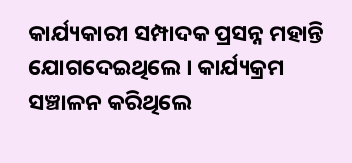କାର୍ଯ୍ୟକାରୀ ସମ୍ପାଦକ ପ୍ରସନ୍ନ ମହାନ୍ତି ଯୋଗଦେଇଥିଲେ । କାର୍ଯ୍ୟକ୍ରମ ସଞ୍ଚାଳନ କରିଥିଲେ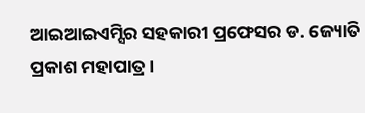ଆଇଆଇଏମ୍ସିର ସହକାରୀ ପ୍ରଫେସର ଡ. ଜ୍ୟୋତି ପ୍ରକାଶ ମହାପାତ୍ର ।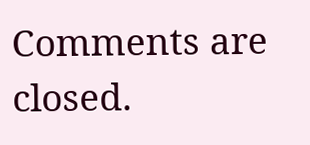Comments are closed.